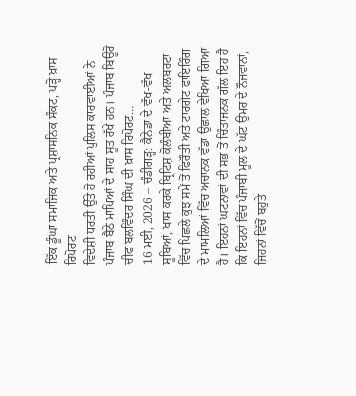ਇੱਕ ਡੂੰਘਾ ਸਮਾਜਿਕ ਅਤੇ ਪ੍ਰਸ਼ਾਸਨਿਕ ਸੰਕਟ, ਪੜ੍ਹੋ ਖ਼ਾਸ ਰਿਪੋਰਟ
ਵਿਦੇਸ਼ੀ ਧਰਤੀ ਉੱਤੇ ਹੋ ਰਹੀਆਂ ਪੁਲਿਸ ਕਾਰਵਾਈਆਂ ਨੇ ਪੰਜਾਬ ਬੈਠੇ ਮਾਪਿਆਂ ਦੇ ਸਾਹ ਸੂਤ ਰੱਖੇ ਹਨ। ਪੰਜਾਬ ਬਿਊਰੋ ਚੀਫ ਬਲਵਿੰਦਰ ਸਿੰਘ ਦੀ ਖ਼ਾਸ ਰਿਪੋਰਟ…
16 ਮਈ, 2026 – ਚੰਡੀਗੜ੍ਹ: ਕੈਨੇਡਾ ਦੇ ਵੱਖ-ਵੱਖ ਸੂਬਿਆਂ, ਖਾਸ ਕਰਕੇ ਬ੍ਰਿਟਿਸ਼ ਕੋਲੰਬੀਆ ਅਤੇ ਅਲਬਰਟਾ ਵਿੱਚ ਪਿਛਲੇ ਕੁਝ ਸਮੇਂ ਤੋਂ ਫਿਰੌਤੀ ਅਤੇ ਟਾਰਗੇਟ ਫਾਇਰਿੰਗ ਦੇ ਮਾਮਲਿਆਂ ਵਿੱਚ ਅਚਾਨਕ ਵੱਡਾ ਉਛਾਲ ਵੇਖਿਆ ਗਿਆ ਹੈ। ਇਹਨਾਂ ਘਟਨਾਵਾਂ ਦੀ ਸਭ ਤੋਂ ਚਿੰਤਾਜਨਕ ਗੱਲ ਇਹ ਹੈ ਕਿ ਇਹਨਾਂ ਵਿੱਚ ਪੰਜਾਬੀ ਮੂਲ ਦੇ ਘੱਟ ਉਮਰ ਦੇ ਨੌਜਵਾਨਾਂ, ਜਿਹਨਾਂ ਵਿੱਚੋਂ ਬਹੁਤੇ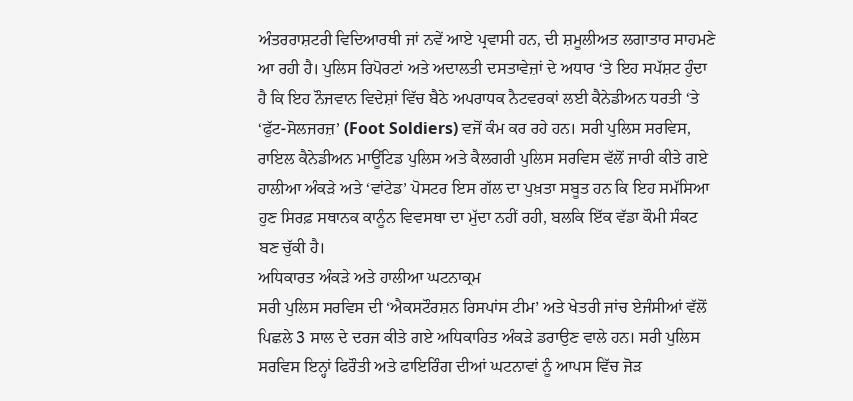ਅੰਤਰਰਾਸ਼ਟਰੀ ਵਿਦਿਆਰਥੀ ਜਾਂ ਨਵੇਂ ਆਏ ਪ੍ਰਵਾਸੀ ਹਨ, ਦੀ ਸ਼ਮੂਲੀਅਤ ਲਗਾਤਾਰ ਸਾਹਮਣੇ ਆ ਰਹੀ ਹੈ। ਪੁਲਿਸ ਰਿਪੋਰਟਾਂ ਅਤੇ ਅਦਾਲਤੀ ਦਸਤਾਵੇਜ਼ਾਂ ਦੇ ਅਧਾਰ ‘ਤੇ ਇਹ ਸਪੱਸ਼ਟ ਹੁੰਦਾ ਹੈ ਕਿ ਇਹ ਨੌਜਵਾਨ ਵਿਦੇਸ਼ਾਂ ਵਿੱਚ ਬੈਠੇ ਅਪਰਾਧਕ ਨੈਟਵਰਕਾਂ ਲਈ ਕੈਨੇਡੀਅਨ ਧਰਤੀ ‘ਤੇ ‘ਫੁੱਟ-ਸੋਲਜਰਜ਼’ (Foot Soldiers) ਵਜੋਂ ਕੰਮ ਕਰ ਰਹੇ ਹਨ। ਸਰੀ ਪੁਲਿਸ ਸਰਵਿਸ, ਰਾਇਲ ਕੈਨੇਡੀਅਨ ਮਾਊਂਟਿਡ ਪੁਲਿਸ ਅਤੇ ਕੈਲਗਰੀ ਪੁਲਿਸ ਸਰਵਿਸ ਵੱਲੋਂ ਜਾਰੀ ਕੀਤੇ ਗਏ ਹਾਲੀਆ ਅੰਕੜੇ ਅਤੇ ‘ਵਾਂਟੇਡ’ ਪੋਸਟਰ ਇਸ ਗੱਲ ਦਾ ਪੁਖ਼ਤਾ ਸਬੂਤ ਹਨ ਕਿ ਇਹ ਸਮੱਸਿਆ ਹੁਣ ਸਿਰਫ਼ ਸਥਾਨਕ ਕਾਨੂੰਨ ਵਿਵਸਥਾ ਦਾ ਮੁੱਦਾ ਨਹੀਂ ਰਹੀ, ਬਲਕਿ ਇੱਕ ਵੱਡਾ ਕੌਮੀ ਸੰਕਟ ਬਣ ਚੁੱਕੀ ਹੈ।
ਅਧਿਕਾਰਤ ਅੰਕੜੇ ਅਤੇ ਹਾਲੀਆ ਘਟਨਾਕ੍ਰਮ
ਸਰੀ ਪੁਲਿਸ ਸਰਵਿਸ ਦੀ ‘ਐਕਸਟੌਰਸ਼ਨ ਰਿਸਪਾਂਸ ਟੀਮ’ ਅਤੇ ਖੇਤਰੀ ਜਾਂਚ ਏਜੰਸੀਆਂ ਵੱਲੋਂ ਪਿਛਲੇ 3 ਸਾਲ ਦੇ ਦਰਜ ਕੀਤੇ ਗਏ ਅਧਿਕਾਰਿਤ ਅੰਕੜੇ ਡਰਾਉਣ ਵਾਲੇ ਹਨ। ਸਰੀ ਪੁਲਿਸ ਸਰਵਿਸ ਇਨ੍ਹਾਂ ਫਿਰੌਤੀ ਅਤੇ ਫਾਇਰਿੰਗ ਦੀਆਂ ਘਟਨਾਵਾਂ ਨੂੰ ਆਪਸ ਵਿੱਚ ਜੋੜ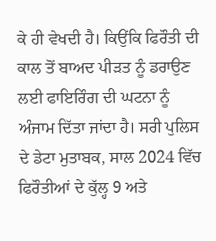ਕੇ ਹੀ ਵੇਖਦੀ ਹੈ। ਕਿਉਂਕਿ ਫਿਰੌਤੀ ਦੀ ਕਾਲ ਤੋਂ ਬਾਅਦ ਪੀੜਤ ਨੂੰ ਡਰਾਉਣ ਲਈ ਫਾਇਰਿੰਗ ਦੀ ਘਟਨਾ ਨੂੰ ਅੰਜਾਮ ਦਿੱਤਾ ਜਾਂਦਾ ਹੈ। ਸਰੀ ਪੁਲਿਸ ਦੇ ਡੇਟਾ ਮੁਤਾਬਕ, ਸਾਲ 2024 ਵਿੱਚ ਫਿਰੌਤੀਆਂ ਦੇ ਕੁੱਲ੍ਹ 9 ਅਤੇ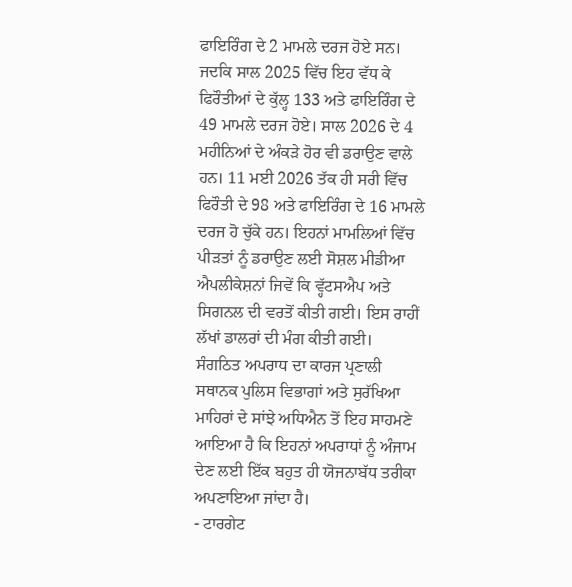ਫਾਇਰਿੰਗ ਦੇ 2 ਮਾਮਲੇ ਦਰਜ ਹੋਏ ਸਨ। ਜਦਕਿ ਸਾਲ 2025 ਵਿੱਚ ਇਹ ਵੱਧ ਕੇ ਫਿਰੌਤੀਆਂ ਦੇ ਕੁੱਲ੍ਹ 133 ਅਤੇ ਫਾਇਰਿੰਗ ਦੇ 49 ਮਾਮਲੇ ਦਰਜ ਹੋਏ। ਸਾਲ 2026 ਦੇ 4 ਮਹੀਨਿਆਂ ਦੇ ਅੰਕੜੇ ਹੋਰ ਵੀ ਡਰਾਉਣ ਵਾਲੇ ਹਨ। 11 ਮਈ 2026 ਤੱਕ ਹੀ ਸਰੀ ਵਿੱਚ ਫਿਰੌਤੀ ਦੇ 98 ਅਤੇ ਫਾਇਰਿੰਗ ਦੇ 16 ਮਾਮਲੇ ਦਰਜ ਹੋ ਚੁੱਕੇ ਹਨ। ਇਹਨਾਂ ਮਾਮਲਿਆਂ ਵਿੱਚ ਪੀੜਤਾਂ ਨੂੰ ਡਰਾਉਣ ਲਈ ਸੋਸ਼ਲ ਮੀਡੀਆ ਐਪਲੀਕੇਸ਼ਨਾਂ ਜਿਵੇਂ ਕਿ ਵ੍ਹੱਟਸਐਪ ਅਤੇ ਸਿਗਨਲ ਦੀ ਵਰਤੋਂ ਕੀਤੀ ਗਈ। ਇਸ ਰਾਹੀਂ ਲੱਖਾਂ ਡਾਲਰਾਂ ਦੀ ਮੰਗ ਕੀਤੀ ਗਈ।
ਸੰਗਠਿਤ ਅਪਰਾਧ ਦਾ ਕਾਰਜ ਪ੍ਰਣਾਲੀ
ਸਥਾਨਕ ਪੁਲਿਸ ਵਿਭਾਗਾਂ ਅਤੇ ਸੁਰੱਖਿਆ ਮਾਹਿਰਾਂ ਦੇ ਸਾਂਝੇ ਅਧਿਐਨ ਤੋਂ ਇਹ ਸਾਹਮਣੇ ਆਇਆ ਹੈ ਕਿ ਇਹਨਾਂ ਅਪਰਾਧਾਂ ਨੂੰ ਅੰਜਾਮ ਦੇਣ ਲਈ ਇੱਕ ਬਹੁਤ ਹੀ ਯੋਜਨਾਬੱਧ ਤਰੀਕਾ ਅਪਣਾਇਆ ਜਾਂਦਾ ਹੈ।
- ਟਾਰਗੇਟ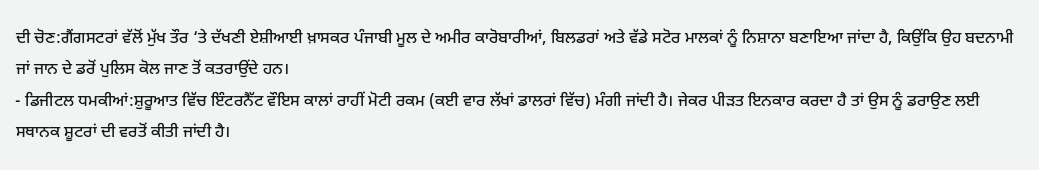ਦੀ ਚੋਣ:ਗੈਂਗਸਟਰਾਂ ਵੱਲੋਂ ਮੁੱਖ ਤੌਰ ‘ਤੇ ਦੱਖਣੀ ਏਸ਼ੀਆਈ ਖ਼ਾਸਕਰ ਪੰਜਾਬੀ ਮੂਲ ਦੇ ਅਮੀਰ ਕਾਰੋਬਾਰੀਆਂ, ਬਿਲਡਰਾਂ ਅਤੇ ਵੱਡੇ ਸਟੋਰ ਮਾਲਕਾਂ ਨੂੰ ਨਿਸ਼ਾਨਾ ਬਣਾਇਆ ਜਾਂਦਾ ਹੈ, ਕਿਉਂਕਿ ਉਹ ਬਦਨਾਮੀ ਜਾਂ ਜਾਨ ਦੇ ਡਰੋਂ ਪੁਲਿਸ ਕੋਲ ਜਾਣ ਤੋਂ ਕਤਰਾਉਂਦੇ ਹਨ।
- ਡਿਜੀਟਲ ਧਮਕੀਆਂ:ਸ਼ੁਰੂਆਤ ਵਿੱਚ ਇੰਟਰਨੈੱਟ ਵੌਇਸ ਕਾਲਾਂ ਰਾਹੀਂ ਮੋਟੀ ਰਕਮ (ਕਈ ਵਾਰ ਲੱਖਾਂ ਡਾਲਰਾਂ ਵਿੱਚ) ਮੰਗੀ ਜਾਂਦੀ ਹੈ। ਜੇਕਰ ਪੀੜਤ ਇਨਕਾਰ ਕਰਦਾ ਹੈ ਤਾਂ ਉਸ ਨੂੰ ਡਰਾਉਣ ਲਈ ਸਥਾਨਕ ਸ਼ੂਟਰਾਂ ਦੀ ਵਰਤੋਂ ਕੀਤੀ ਜਾਂਦੀ ਹੈ।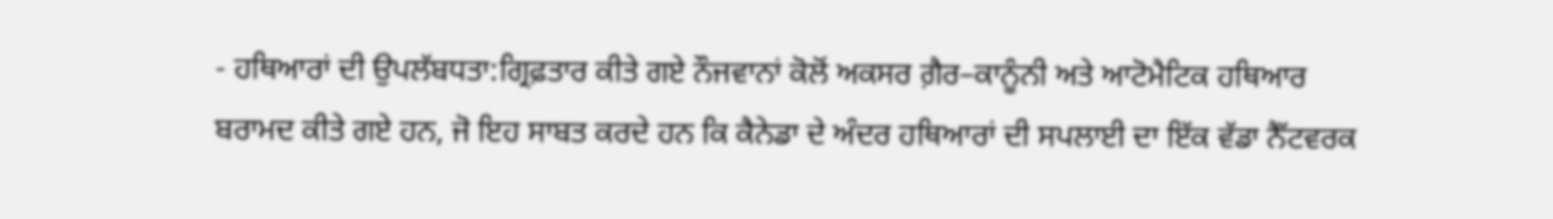- ਹਥਿਆਰਾਂ ਦੀ ਉਪਲੱਬਧਤਾ:ਗ੍ਰਿਫ਼ਤਾਰ ਕੀਤੇ ਗਏ ਨੌਜਵਾਨਾਂ ਕੋਲੋਂ ਅਕਸਰ ਗ਼ੈਰ–ਕਾਨੂੰਨੀ ਅਤੇ ਆਟੋਮੈਟਿਕ ਹਥਿਆਰ ਬਰਾਮਦ ਕੀਤੇ ਗਏ ਹਨ, ਜੋ ਇਹ ਸਾਬਤ ਕਰਦੇ ਹਨ ਕਿ ਕੈਨੇਡਾ ਦੇ ਅੰਦਰ ਹਥਿਆਰਾਂ ਦੀ ਸਪਲਾਈ ਦਾ ਇੱਕ ਵੱਡਾ ਨੈੱਟਵਰਕ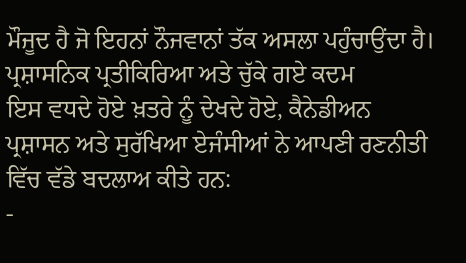ਮੌਜੂਦ ਹੈ ਜੋ ਇਹਨਾਂ ਨੌਜਵਾਨਾਂ ਤੱਕ ਅਸਲਾ ਪਹੁੰਚਾਉਂਦਾ ਹੈ।
ਪ੍ਰਸ਼ਾਸਨਿਕ ਪ੍ਰਤੀਕਿਰਿਆ ਅਤੇ ਚੁੱਕੇ ਗਏ ਕਦਮ
ਇਸ ਵਧਦੇ ਹੋਏ ਖ਼ਤਰੇ ਨੂੰ ਦੇਖਦੇ ਹੋਏ, ਕੈਨੇਡੀਅਨ ਪ੍ਰਸ਼ਾਸਨ ਅਤੇ ਸੁਰੱਖਿਆ ਏਜੰਸੀਆਂ ਨੇ ਆਪਣੀ ਰਣਨੀਤੀ ਵਿੱਚ ਵੱਡੇ ਬਦਲਾਅ ਕੀਤੇ ਹਨ:
-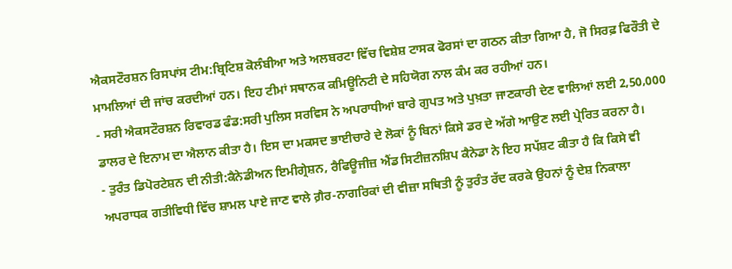ਐਕਸਟੌਰਸ਼ਨ ਰਿਸਪਾਂਸ ਟੀਮ:ਬ੍ਰਿਟਿਸ਼ ਕੋਲੰਬੀਆ ਅਤੇ ਅਲਬਰਟਾ ਵਿੱਚ ਵਿਸ਼ੇਸ਼ ਟਾਸਕ ਫੋਰਸਾਂ ਦਾ ਗਠਨ ਕੀਤਾ ਗਿਆ ਹੈ, ਜੋ ਸਿਰਫ਼ ਫਿਰੌਤੀ ਦੇ ਮਾਮਲਿਆਂ ਦੀ ਜਾਂਚ ਕਰਦੀਆਂ ਹਨ। ਇਹ ਟੀਮਾਂ ਸਥਾਨਕ ਕਮਿਊਨਿਟੀ ਦੇ ਸਹਿਯੋਗ ਨਾਲ ਕੰਮ ਕਰ ਰਹੀਆਂ ਹਨ।
- ਸਰੀ ਐਕਸਟੌਰਸ਼ਨ ਰਿਵਾਰਡ ਫੰਡ:ਸਰੀ ਪੁਲਿਸ ਸਰਵਿਸ ਨੇ ਅਪਰਾਧੀਆਂ ਬਾਰੇ ਗੁਪਤ ਅਤੇ ਪੁਖ਼ਤਾ ਜਾਣਕਾਰੀ ਦੇਣ ਵਾਲਿਆਂ ਲਈ 2,50,000 ਡਾਲਰ ਦੇ ਇਨਾਮ ਦਾ ਐਲਾਨ ਕੀਤਾ ਹੈ। ਇਸ ਦਾ ਮਕਸਦ ਭਾਈਚਾਰੇ ਦੇ ਲੋਕਾਂ ਨੂੰ ਬਿਨਾਂ ਕਿਸੇ ਡਰ ਦੇ ਅੱਗੇ ਆਉਣ ਲਈ ਪ੍ਰੇਰਿਤ ਕਰਨਾ ਹੈ।
- ਤੁਰੰਤ ਡਿਪੋਰਟੇਸ਼ਨ ਦੀ ਨੀਤੀ:ਕੈਨੇਡੀਅਨ ਇਮੀਗ੍ਰੇਸ਼ਨ, ਰੈਫਿਊਜੀਜ਼ ਐਂਡ ਸਿਟੀਜ਼ਨਸ਼ਿਪ ਕੈਨੇਡਾ ਨੇ ਇਹ ਸਪੱਸ਼ਟ ਕੀਤਾ ਹੈ ਕਿ ਕਿਸੇ ਵੀ ਅਪਰਾਧਕ ਗਤੀਵਿਧੀ ਵਿੱਚ ਸ਼ਾਮਲ ਪਾਏ ਜਾਣ ਵਾਲੇ ਗ਼ੈਰ-ਨਾਗਰਿਕਾਂ ਦੀ ਵੀਜ਼ਾ ਸਥਿਤੀ ਨੂੰ ਤੁਰੰਤ ਰੱਦ ਕਰਕੇ ਉਹਨਾਂ ਨੂੰ ਦੇਸ਼ ਨਿਕਾਲਾ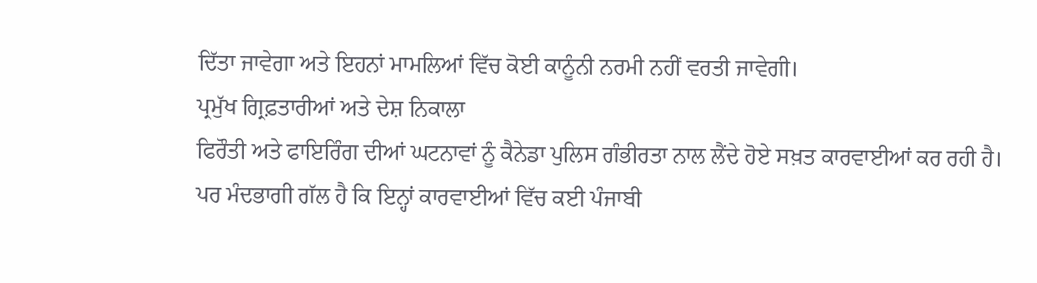ਦਿੱਤਾ ਜਾਵੇਗਾ ਅਤੇ ਇਹਨਾਂ ਮਾਮਲਿਆਂ ਵਿੱਚ ਕੋਈ ਕਾਨੂੰਨੀ ਨਰਮੀ ਨਹੀਂ ਵਰਤੀ ਜਾਵੇਗੀ।
ਪ੍ਰਮੁੱਖ ਗ੍ਰਿਫ਼ਤਾਰੀਆਂ ਅਤੇ ਦੇਸ਼ ਨਿਕਾਲਾ
ਫਿਰੌਤੀ ਅਤੇ ਫਾਇਰਿੰਗ ਦੀਆਂ ਘਟਨਾਵਾਂ ਨੂੰ ਕੈਨੇਡਾ ਪੁਲਿਸ ਗੰਭੀਰਤਾ ਨਾਲ ਲੈਂਦੇ ਹੋਏ ਸਖ਼ਤ ਕਾਰਵਾਈਆਂ ਕਰ ਰਹੀ ਹੈ। ਪਰ ਮੰਦਭਾਗੀ ਗੱਲ ਹੈ ਕਿ ਇਨ੍ਹਾਂ ਕਾਰਵਾਈਆਂ ਵਿੱਚ ਕਈ ਪੰਜਾਬੀ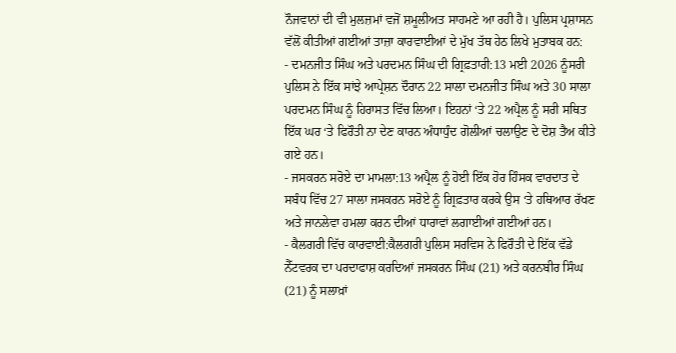ਨੌਜਵਾਨਾਂ ਦੀ ਵੀ ਮੁਲਜ਼ਮਾਂ ਵਜੋਂ ਸ਼ਮੂਲੀਅਤ ਸਾਹਮਣੇ ਆ ਰਹੀ ਹੈ। ਪੁਲਿਸ ਪ੍ਰਸ਼ਾਸਨ ਵੱਲੋਂ ਕੀਤੀਆਂ ਗਈਆਂ ਤਾਜ਼ਾ ਕਾਰਵਾਈਆਂ ਦੇ ਮੁੱਖ ਤੱਥ ਹੇਠ ਲਿਖੇ ਮੁਤਾਬਕ ਹਨ:
- ਦਮਨਜੀਤ ਸਿੰਘ ਅਤੇ ਪਰਦਮਨ ਸਿੰਘ ਦੀ ਗ੍ਰਿਫ਼ਤਾਰੀ:13 ਮਈ 2026 ਨੂੰਸਰੀ ਪੁਲਿਸ ਨੇ ਇੱਕ ਸਾਂਝੇ ਆਪ੍ਰੇਸ਼ਨ ਦੌਰਾਨ 22 ਸਾਲਾ ਦਮਨਜੀਤ ਸਿੰਘ ਅਤੇ 30 ਸਾਲਾ ਪਰਦਮਨ ਸਿੰਘ ਨੂੰ ਹਿਰਾਸਤ ਵਿੱਚ ਲਿਆ। ਇਹਨਾਂ ‘ਤੇ 22 ਅਪ੍ਰੈਲ ਨੂੰ ਸਰੀ ਸਥਿਤ ਇੱਕ ਘਰ ‘ਤੇ ਫਿਰੌਤੀ ਨਾ ਦੇਣ ਕਾਰਨ ਅੰਧਾਧੁੰਦ ਗੋਲੀਆਂ ਚਲਾਉਣ ਦੇ ਦੋਸ਼ ਤੈਅ ਕੀਤੇ ਗਏ ਹਨ।
- ਜਸਕਰਨ ਸਰੋਏ ਦਾ ਮਾਮਲਾ:13 ਅਪ੍ਰੈਲ ਨੂੰ ਹੋਈ ਇੱਕ ਹੋਰ ਹਿੰਸਕ ਵਾਰਦਾਤ ਦੇ ਸਬੰਧ ਵਿੱਚ 27 ਸਾਲਾ ਜਸਕਰਨ ਸਰੋਏ ਨੂੰ ਗ੍ਰਿਫ਼ਤਾਰ ਕਰਕੇ ਉਸ ‘ਤੇ ਹਥਿਆਰ ਰੱਖਣ ਅਤੇ ਜਾਨਲੇਵਾ ਹਮਲਾ ਕਰਨ ਦੀਆਂ ਧਾਰਾਵਾਂ ਲਗਾਈਆਂ ਗਈਆਂ ਹਨ।
- ਕੈਲਗਰੀ ਵਿੱਚ ਕਾਰਵਾਈ:ਕੈਲਗਰੀ ਪੁਲਿਸ ਸਰਵਿਸ ਨੇ ਫਿਰੌਤੀ ਦੇ ਇੱਕ ਵੱਡੇ ਨੈੱਟਵਰਕ ਦਾ ਪਰਦਾਫਾਸ਼ ਕਰਦਿਆਂ ਜਸਕਰਨ ਸਿੰਘ (21) ਅਤੇ ਕਰਨਬੀਰ ਸਿੰਘ (21) ਨੂੰ ਸਲਾਖ਼ਾਂ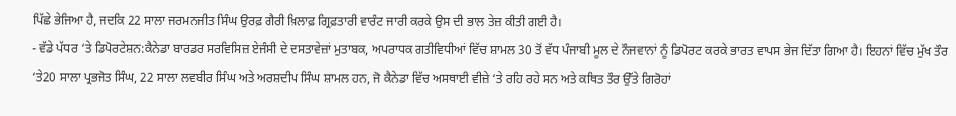ਪਿੱਛੇ ਭੇਜਿਆ ਹੈ, ਜਦਕਿ 22 ਸਾਲਾ ਜਰਮਨਜੀਤ ਸਿੰਘ ਉਰਫ਼ ਗੈਰੀ ਖ਼ਿਲਾਫ਼ ਗ੍ਰਿਫ਼ਤਾਰੀ ਵਾਰੰਟ ਜਾਰੀ ਕਰਕੇ ਉਸ ਦੀ ਭਾਲ ਤੇਜ਼ ਕੀਤੀ ਗਈ ਹੈ।
- ਵੱਡੇ ਪੱਧਰ ‘ਤੇ ਡਿਪੋਰਟੇਸ਼ਨ:ਕੈਨੇਡਾ ਬਾਰਡਰ ਸਰਵਿਸਿਜ਼ ਏਜੰਸੀ ਦੇ ਦਸਤਾਵੇਜ਼ਾਂ ਮੁਤਾਬਕ, ਅਪਰਾਧਕ ਗਤੀਵਿਧੀਆਂ ਵਿੱਚ ਸ਼ਾਮਲ 30 ਤੋਂ ਵੱਧ ਪੰਜਾਬੀ ਮੂਲ ਦੇ ਨੌਜਵਾਨਾਂ ਨੂੰ ਡਿਪੋਰਟ ਕਰਕੇ ਭਾਰਤ ਵਾਪਸ ਭੇਜ ਦਿੱਤਾ ਗਿਆ ਹੈ। ਇਹਨਾਂ ਵਿੱਚ ਮੁੱਖ ਤੌਰ ‘ਤੇ20 ਸਾਲਾ ਪ੍ਰਭਜੋਤ ਸਿੰਘ, 22 ਸਾਲਾ ਲਵਬੀਰ ਸਿੰਘ ਅਤੇ ਅਰਸ਼ਦੀਪ ਸਿੰਘ ਸ਼ਾਮਲ ਹਨ, ਜੋ ਕੈਨੇਡਾ ਵਿੱਚ ਅਸਥਾਈ ਵੀਜ਼ੇ ‘ਤੇ ਰਹਿ ਰਹੇ ਸਨ ਅਤੇ ਕਥਿਤ ਤੌਰ ਉੱਤੇ ਗਿਰੋਹਾਂ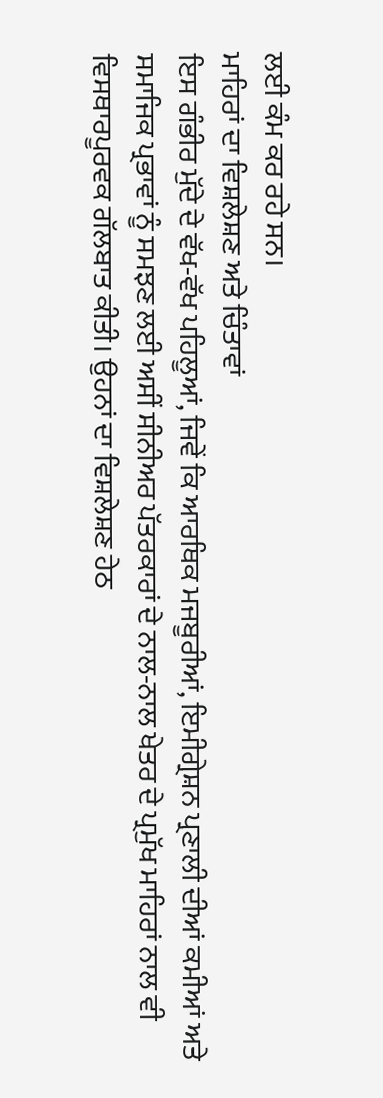ਲਈ ਕੰਮ ਕਰ ਰਹੇ ਸਨ।
ਮਾਹਿਰਾਂ ਦਾ ਵਿਸ਼ਲੇਸ਼ਣ ਅਤੇ ਚਿੰਤਾਵਾਂ
ਇਸ ਗੰਭੀਰ ਮੁੱਦੇ ਦੇ ਵੱਖ-ਵੱਖ ਪਹਿਲੂਆਂ, ਜਿਵੇਂ ਕਿ ਆਰਥਿਕ ਮਜਬੂਰੀਆਂ, ਇਮੀਗ੍ਰੇਸ਼ਨ ਪ੍ਰਣਾਲੀ ਦੀਆਂ ਕਮੀਆਂ ਅਤੇ ਸਮਾਜਿਕ ਪ੍ਰਭਾਵਾਂ ਨੂੰ ਸਮਝਣ ਲਈ ਅਸੀਂ ਸੀਨੀਅਰ ਪੱਤਰਕਾਰਾਂ ਦੇ ਨਾਲ-ਨਾਲ ਖੇਤਰ ਦੇ ਪ੍ਰਮੁੱਖ ਮਾਹਿਰਾਂ ਨਾਲ ਵੀ ਵਿਸਥਾਰਪੂਰਵਕ ਗੱਲਬਾਤ ਕੀਤੀ। ਉਹਨਾਂ ਦਾ ਵਿਸ਼ਲੇਸ਼ਣ ਹੇਠ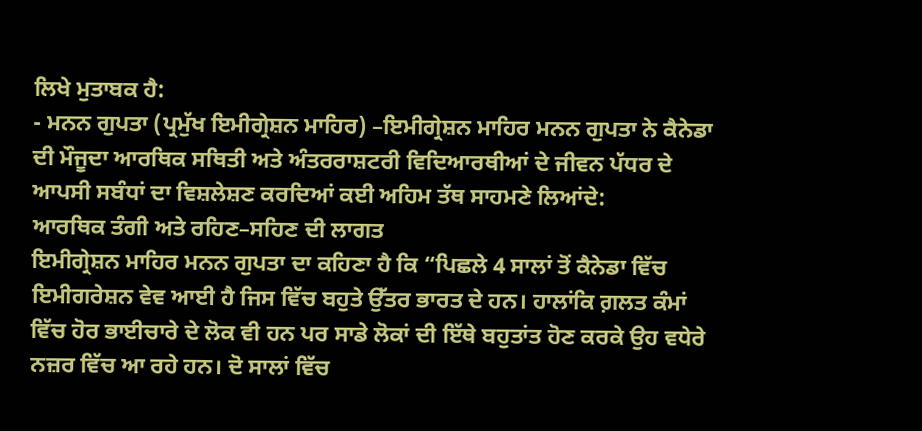ਲਿਖੇ ਮੁਤਾਬਕ ਹੈ:
- ਮਨਨ ਗੁਪਤਾ (ਪ੍ਰਮੁੱਖ ਇਮੀਗ੍ਰੇਸ਼ਨ ਮਾਹਿਰ) –ਇਮੀਗ੍ਰੇਸ਼ਨ ਮਾਹਿਰ ਮਨਨ ਗੁਪਤਾ ਨੇ ਕੈਨੇਡਾ ਦੀ ਮੌਜੂਦਾ ਆਰਥਿਕ ਸਥਿਤੀ ਅਤੇ ਅੰਤਰਰਾਸ਼ਟਰੀ ਵਿਦਿਆਰਥੀਆਂ ਦੇ ਜੀਵਨ ਪੱਧਰ ਦੇ ਆਪਸੀ ਸਬੰਧਾਂ ਦਾ ਵਿਸ਼ਲੇਸ਼ਣ ਕਰਦਿਆਂ ਕਈ ਅਹਿਮ ਤੱਥ ਸਾਹਮਣੇ ਲਿਆਂਦੇ:
ਆਰਥਿਕ ਤੰਗੀ ਅਤੇ ਰਹਿਣ–ਸਹਿਣ ਦੀ ਲਾਗਤ
ਇਮੀਗ੍ਰੇਸ਼ਨ ਮਾਹਿਰ ਮਨਨ ਗੁਪਤਾ ਦਾ ਕਹਿਣਾ ਹੈ ਕਿ “ਪਿਛਲੇ 4 ਸਾਲਾਂ ਤੋਂ ਕੈਨੇਡਾ ਵਿੱਚ ਇਮੀਗਰੇਸ਼ਨ ਵੇਵ ਆਈ ਹੈ ਜਿਸ ਵਿੱਚ ਬਹੁਤੇ ਉੱਤਰ ਭਾਰਤ ਦੇ ਹਨ। ਹਾਲਾਂਕਿ ਗ਼ਲਤ ਕੰਮਾਂ ਵਿੱਚ ਹੋਰ ਭਾਈਚਾਰੇ ਦੇ ਲੋਕ ਵੀ ਹਨ ਪਰ ਸਾਡੇ ਲੋਕਾਂ ਦੀ ਇੱਥੇ ਬਹੁਤਾਂਤ ਹੋਣ ਕਰਕੇ ਉਹ ਵਧੇਰੇ ਨਜ਼ਰ ਵਿੱਚ ਆ ਰਹੇ ਹਨ। ਦੋ ਸਾਲਾਂ ਵਿੱਚ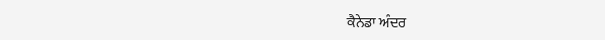ਕੈਨੇਡਾ ਅੰਦਰ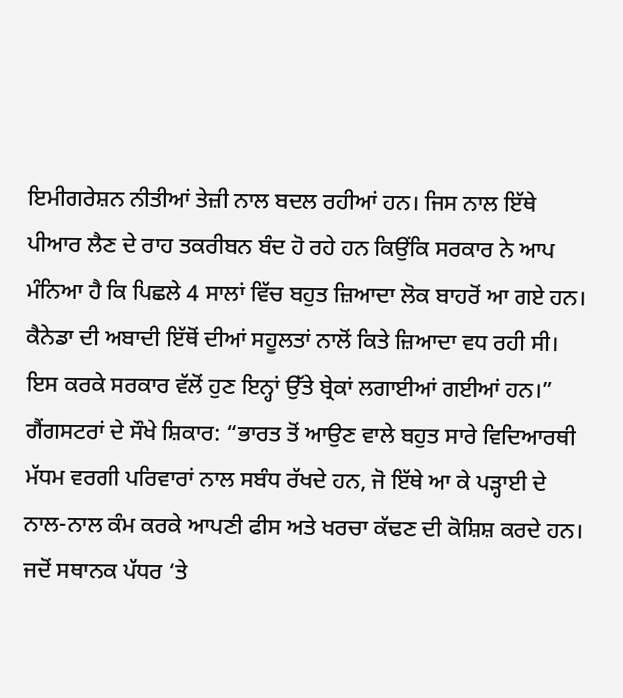ਇਮੀਗਰੇਸ਼ਨ ਨੀਤੀਆਂ ਤੇਜ਼ੀ ਨਾਲ ਬਦਲ ਰਹੀਆਂ ਹਨ। ਜਿਸ ਨਾਲ ਇੱਥੇ ਪੀਆਰ ਲੈਣ ਦੇ ਰਾਹ ਤਕਰੀਬਨ ਬੰਦ ਹੋ ਰਹੇ ਹਨ ਕਿਉਂਕਿ ਸਰਕਾਰ ਨੇ ਆਪ ਮੰਨਿਆ ਹੈ ਕਿ ਪਿਛਲੇ 4 ਸਾਲਾਂ ਵਿੱਚ ਬਹੁਤ ਜ਼ਿਆਦਾ ਲੋਕ ਬਾਹਰੋਂ ਆ ਗਏ ਹਨ। ਕੈਨੇਡਾ ਦੀ ਅਬਾਦੀ ਇੱਥੋਂ ਦੀਆਂ ਸਹੂਲਤਾਂ ਨਾਲੋਂ ਕਿਤੇ ਜ਼ਿਆਦਾ ਵਧ ਰਹੀ ਸੀ। ਇਸ ਕਰਕੇ ਸਰਕਾਰ ਵੱਲੋਂ ਹੁਣ ਇਨ੍ਹਾਂ ਉੱਤੇ ਬ੍ਰੇਕਾਂ ਲਗਾਈਆਂ ਗਈਆਂ ਹਨ।”
ਗੈਂਗਸਟਰਾਂ ਦੇ ਸੌਖੇ ਸ਼ਿਕਾਰ: “ਭਾਰਤ ਤੋਂ ਆਉਣ ਵਾਲੇ ਬਹੁਤ ਸਾਰੇ ਵਿਦਿਆਰਥੀ ਮੱਧਮ ਵਰਗੀ ਪਰਿਵਾਰਾਂ ਨਾਲ ਸਬੰਧ ਰੱਖਦੇ ਹਨ, ਜੋ ਇੱਥੇ ਆ ਕੇ ਪੜ੍ਹਾਈ ਦੇ ਨਾਲ-ਨਾਲ ਕੰਮ ਕਰਕੇ ਆਪਣੀ ਫੀਸ ਅਤੇ ਖਰਚਾ ਕੱਢਣ ਦੀ ਕੋਸ਼ਿਸ਼ ਕਰਦੇ ਹਨ। ਜਦੋਂ ਸਥਾਨਕ ਪੱਧਰ ‘ਤੇ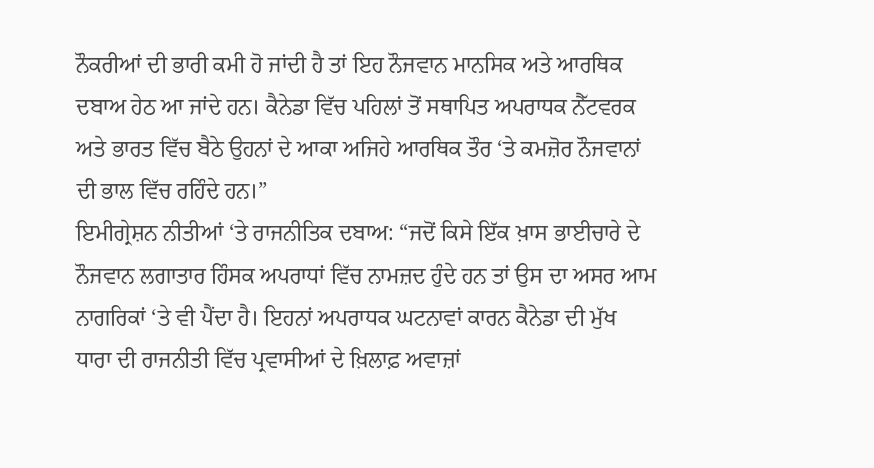ਨੌਕਰੀਆਂ ਦੀ ਭਾਰੀ ਕਮੀ ਹੋ ਜਾਂਦੀ ਹੈ ਤਾਂ ਇਹ ਨੌਜਵਾਨ ਮਾਨਸਿਕ ਅਤੇ ਆਰਥਿਕ ਦਬਾਅ ਹੇਠ ਆ ਜਾਂਦੇ ਹਨ। ਕੈਨੇਡਾ ਵਿੱਚ ਪਹਿਲਾਂ ਤੋਂ ਸਥਾਪਿਤ ਅਪਰਾਧਕ ਨੈੱਟਵਰਕ ਅਤੇ ਭਾਰਤ ਵਿੱਚ ਬੈਠੇ ਉਹਨਾਂ ਦੇ ਆਕਾ ਅਜਿਹੇ ਆਰਥਿਕ ਤੌਰ ‘ਤੇ ਕਮਜ਼ੋਰ ਨੌਜਵਾਨਾਂ ਦੀ ਭਾਲ ਵਿੱਚ ਰਹਿੰਦੇ ਹਨ।”
ਇਮੀਗ੍ਰੇਸ਼ਨ ਨੀਤੀਆਂ ‘ਤੇ ਰਾਜਨੀਤਿਕ ਦਬਾਅ: “ਜਦੋਂ ਕਿਸੇ ਇੱਕ ਖ਼ਾਸ ਭਾਈਚਾਰੇ ਦੇ ਨੌਜਵਾਨ ਲਗਾਤਾਰ ਹਿੰਸਕ ਅਪਰਾਧਾਂ ਵਿੱਚ ਨਾਮਜ਼ਦ ਹੁੰਦੇ ਹਨ ਤਾਂ ਉਸ ਦਾ ਅਸਰ ਆਮ ਨਾਗਰਿਕਾਂ ‘ਤੇ ਵੀ ਪੈਂਦਾ ਹੈ। ਇਹਨਾਂ ਅਪਰਾਧਕ ਘਟਨਾਵਾਂ ਕਾਰਨ ਕੈਨੇਡਾ ਦੀ ਮੁੱਖ ਧਾਰਾ ਦੀ ਰਾਜਨੀਤੀ ਵਿੱਚ ਪ੍ਰਵਾਸੀਆਂ ਦੇ ਖ਼ਿਲਾਫ਼ ਅਵਾਜ਼ਾਂ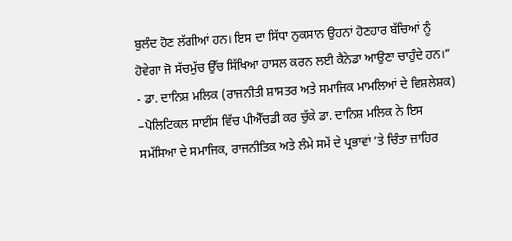ਬੁਲੰਦ ਹੋਣ ਲੱਗੀਆਂ ਹਨ। ਇਸ ਦਾ ਸਿੱਧਾ ਨੁਕਸਾਨ ਉਹਨਾਂ ਹੋਣਹਾਰ ਬੱਚਿਆਂ ਨੂੰ ਹੋਵੇਗਾ ਜੋ ਸੱਚਮੁੱਚ ਉੱਚ ਸਿੱਖਿਆ ਹਾਸਲ ਕਰਨ ਲਈ ਕੈਨੇਡਾ ਆਉਣਾ ਚਾਹੁੰਦੇ ਹਨ।”
- ਡਾ. ਦਾਨਿਸ਼ ਮਲਿਕ (ਰਾਜਨੀਤੀ ਸ਼ਾਸਤਰ ਅਤੇ ਸਮਾਜਿਕ ਮਾਮਲਿਆਂ ਦੇ ਵਿਸ਼ਲੇਸ਼ਕ) –ਪੋਲਿਟਿਕਲ ਸਾਈਂਸ ਵਿੱਚ ਪੀਐੱਚਡੀ ਕਰ ਚੁੱਕੇ ਡਾ. ਦਾਨਿਸ਼ ਮਲਿਕ ਨੇ ਇਸ ਸਮੱਸਿਆ ਦੇ ਸਮਾਜਿਕ, ਰਾਜਨੀਤਿਕ ਅਤੇ ਲੰਮੇ ਸਮੇਂ ਦੇ ਪ੍ਰਭਾਵਾਂ ‘ਤੇ ਚਿੰਤਾ ਜ਼ਾਹਿਰ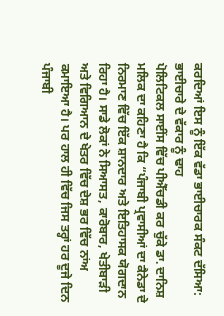ਕਰਦਿਆਂ ਇਸ ਨੂੰ ਇੱਕ ਵੱਡਾ ਭਾਈਚਾਰਕ ਸੰਕਟ ਦੱਸਿਆ:
ਭਾਈਚਾਰੇ ਦੇ ਵੱਕਾਰ ਨੂੰ ਢਾਹ
ਪੋਲਿਟਿਕਲ ਸਾਈਂਸ ਵਿੱਚ ਪੀਐੱਚਡੀ ਕਰ ਚੁੱਕੇ ਡਾ. ਦਾਨਿਸ਼ ਮਲਿਕ ਦਾ ਕਹਿਣਾ ਹੈ ਕਿ “ਪੰਜਾਬੀ ਪ੍ਰਵਾਸੀਆਂ ਦਾ ਕੈਨੇਡਾ ਦੇ ਨਿਰਮਾਣ ਵਿੱਚ ਇੱਕ ਸ਼ਾਨਦਾਰ ਅਤੇ ਇਤਿਹਾਸਕ ਯੋਗਦਾਨ ਰਿਹਾ ਹੈ। ਸਾਡੇ ਲੋਕਾਂ ਨੇ ਸਿਆਸਤ, ਕਾਰੋਬਾਰ, ਖੇਤੀਬਾੜੀ ਅਤੇ ਵਿਗਿਆਨ ਦੇ ਖੇਤਰ ਵਿੱਚ ਦੇਸ਼ ਭਰ ਵਿੱਚ ਨਾਂਅ ਕਮਾਇਆ ਹੈ। ਪਰ ਹਾਲ ਹੀ ਵਿੱਚ ਜਿਸ ਤਰ੍ਹਾਂ ਹਰ ਦੂਜੇ ਦਿਨ ਪੰਜਾਬੀ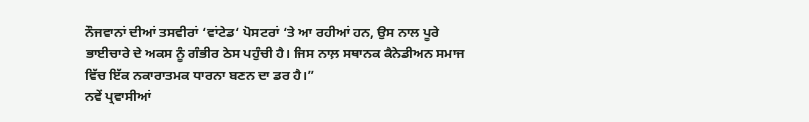ਨੌਜਵਾਨਾਂ ਦੀਆਂ ਤਸਵੀਰਾਂ ‘ਵਾਂਟੇਡ‘ ਪੋਸਟਰਾਂ ‘ਤੇ ਆ ਰਹੀਆਂ ਹਨ, ਉਸ ਨਾਲ ਪੂਰੇ ਭਾਈਚਾਰੇ ਦੇ ਅਕਸ ਨੂੰ ਗੰਭੀਰ ਠੇਸ ਪਹੁੰਚੀ ਹੈ। ਜਿਸ ਨਾਲ਼ ਸਥਾਨਕ ਕੈਨੇਡੀਅਨ ਸਮਾਜ ਵਿੱਚ ਇੱਕ ਨਕਾਰਾਤਮਕ ਧਾਰਨਾ ਬਣਨ ਦਾ ਡਰ ਹੈ।”
ਨਵੇਂ ਪ੍ਰਵਾਸੀਆਂ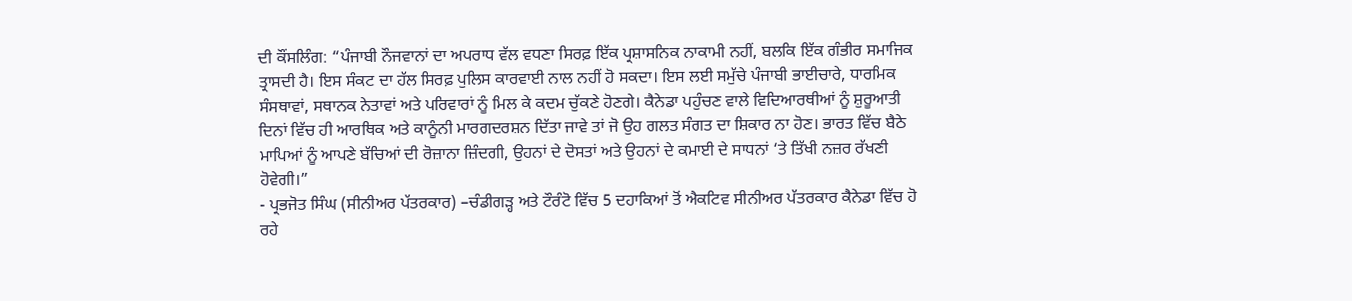ਦੀ ਕੌਂਸਲਿੰਗ: “ਪੰਜਾਬੀ ਨੌਜਵਾਨਾਂ ਦਾ ਅਪਰਾਧ ਵੱਲ ਵਧਣਾ ਸਿਰਫ਼ ਇੱਕ ਪ੍ਰਸ਼ਾਸਨਿਕ ਨਾਕਾਮੀ ਨਹੀਂ, ਬਲਕਿ ਇੱਕ ਗੰਭੀਰ ਸਮਾਜਿਕ ਤ੍ਰਾਸਦੀ ਹੈ। ਇਸ ਸੰਕਟ ਦਾ ਹੱਲ ਸਿਰਫ਼ ਪੁਲਿਸ ਕਾਰਵਾਈ ਨਾਲ ਨਹੀਂ ਹੋ ਸਕਦਾ। ਇਸ ਲਈ ਸਮੁੱਚੇ ਪੰਜਾਬੀ ਭਾਈਚਾਰੇ, ਧਾਰਮਿਕ ਸੰਸਥਾਵਾਂ, ਸਥਾਨਕ ਨੇਤਾਵਾਂ ਅਤੇ ਪਰਿਵਾਰਾਂ ਨੂੰ ਮਿਲ ਕੇ ਕਦਮ ਚੁੱਕਣੇ ਹੋਣਗੇ। ਕੈਨੇਡਾ ਪਹੁੰਚਣ ਵਾਲੇ ਵਿਦਿਆਰਥੀਆਂ ਨੂੰ ਸ਼ੁਰੂਆਤੀ ਦਿਨਾਂ ਵਿੱਚ ਹੀ ਆਰਥਿਕ ਅਤੇ ਕਾਨੂੰਨੀ ਮਾਰਗਦਰਸ਼ਨ ਦਿੱਤਾ ਜਾਵੇ ਤਾਂ ਜੋ ਉਹ ਗਲਤ ਸੰਗਤ ਦਾ ਸ਼ਿਕਾਰ ਨਾ ਹੋਣ। ਭਾਰਤ ਵਿੱਚ ਬੈਠੇ ਮਾਪਿਆਂ ਨੂੰ ਆਪਣੇ ਬੱਚਿਆਂ ਦੀ ਰੋਜ਼ਾਨਾ ਜ਼ਿੰਦਗੀ, ਉਹਨਾਂ ਦੇ ਦੋਸਤਾਂ ਅਤੇ ਉਹਨਾਂ ਦੇ ਕਮਾਈ ਦੇ ਸਾਧਨਾਂ ‘ਤੇ ਤਿੱਖੀ ਨਜ਼ਰ ਰੱਖਣੀ ਹੋਵੇਗੀ।”
- ਪ੍ਰਭਜੋਤ ਸਿੰਘ (ਸੀਨੀਅਰ ਪੱਤਰਕਾਰ) –ਚੰਡੀਗੜ੍ਹ ਅਤੇ ਟੌਰੰਟੋ ਵਿੱਚ 5 ਦਹਾਕਿਆਂ ਤੋਂ ਐਕਟਿਵ ਸੀਨੀਅਰ ਪੱਤਰਕਾਰ ਕੈਨੇਡਾ ਵਿੱਚ ਹੋ ਰਹੇ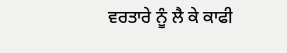ਵਰਤਾਰੇ ਨੂੰ ਲੈ ਕੇ ਕਾਫੀ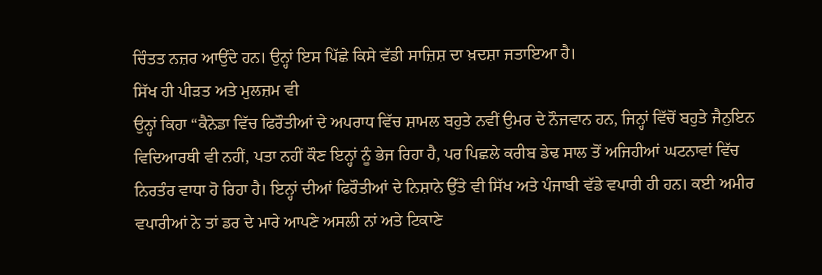ਚਿੰਤਤ ਨਜ਼ਰ ਆਉਂਦੇ ਹਨ। ਉਨ੍ਹਾਂ ਇਸ ਪਿੱਛੇ ਕਿਸੇ ਵੱਡੀ ਸਾਜ਼ਿਸ਼ ਦਾ ਖ਼ਦਸ਼ਾ ਜਤਾਇਆ ਹੈ।
ਸਿੱਖ ਹੀ ਪੀੜਤ ਅਤੇ ਮੁਲਜ਼ਮ ਵੀ
ਉਨ੍ਹਾਂ ਕਿਹਾ “ਕੈਨੇਡਾ ਵਿੱਚ ਫਿਰੌਤੀਆਂ ਦੇ ਅਪਰਾਧ ਵਿੱਚ ਸ਼ਾਮਲ ਬਹੁਤੇ ਨਵੀਂ ਉਮਰ ਦੇ ਨੌਜਵਾਨ ਹਨ, ਜਿਨ੍ਹਾਂ ਵਿੱਚੋਂ ਬਹੁਤੇ ਜੈਨੁਇਨ ਵਿਦਿਆਰਥੀ ਵੀ ਨਹੀਂ, ਪਤਾ ਨਹੀਂ ਕੌਣ ਇਨ੍ਹਾਂ ਨੂੰ ਭੇਜ ਰਿਹਾ ਹੈ, ਪਰ ਪਿਛਲੇ ਕਰੀਬ ਡੇਢ ਸਾਲ ਤੋਂ ਅਜਿਹੀਆਂ ਘਟਨਾਵਾਂ ਵਿੱਚ ਨਿਰਤੰਰ ਵਾਧਾ ਹੋ ਰਿਹਾ ਹੈ। ਇਨ੍ਹਾਂ ਦੀਆਂ ਫਿਰੌਤੀਆਂ ਦੇ ਨਿਸ਼ਾਨੇ ਉੱਤੇ ਵੀ ਸਿੱਖ ਅਤੇ ਪੰਜਾਬੀ ਵੱਡੇ ਵਪਾਰੀ ਹੀ ਹਨ। ਕਈ ਅਮੀਰ ਵਪਾਰੀਆਂ ਨੇ ਤਾਂ ਡਰ ਦੇ ਮਾਰੇ ਆਪਣੇ ਅਸਲੀ ਨਾਂ ਅਤੇ ਟਿਕਾਣੇ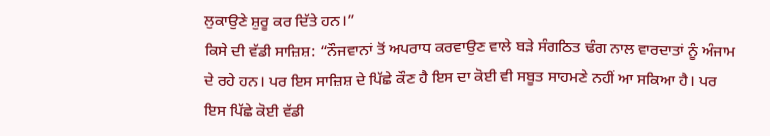ਲੁਕਾਉਣੇ ਸ਼ੁਰੂ ਕਰ ਦਿੱਤੇ ਹਨ।”
ਕਿਸੇ ਦੀ ਵੱਡੀ ਸਾਜ਼ਿਸ਼: “ਨੌਜਵਾਨਾਂ ਤੋਂ ਅਪਰਾਧ ਕਰਵਾਉਣ ਵਾਲੇ ਬੜੇ ਸੰਗਠਿਤ ਢੰਗ ਨਾਲ ਵਾਰਦਾਤਾਂ ਨੂੰ ਅੰਜਾਮ ਦੇ ਰਹੇ ਹਨ। ਪਰ ਇਸ ਸਾਜ਼ਿਸ਼ ਦੇ ਪਿੱਛੇ ਕੌਣ ਹੈ ਇਸ ਦਾ ਕੋਈ ਵੀ ਸਬੂਤ ਸਾਹਮਣੇ ਨਹੀਂ ਆ ਸਕਿਆ ਹੈ। ਪਰ ਇਸ ਪਿੱਛੇ ਕੋਈ ਵੱਡੀ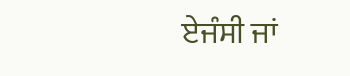ਏਜੰਸੀ ਜਾਂ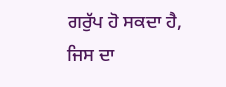ਗਰੁੱਪ ਹੋ ਸਕਦਾ ਹੈ, ਜਿਸ ਦਾ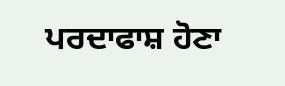ਪਰਦਾਫਾਸ਼ ਹੋਣਾ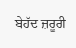ਬੇਹੱਦ ਜ਼ਰੂਰੀ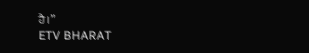ਹੈ।”
ETV BHARAT